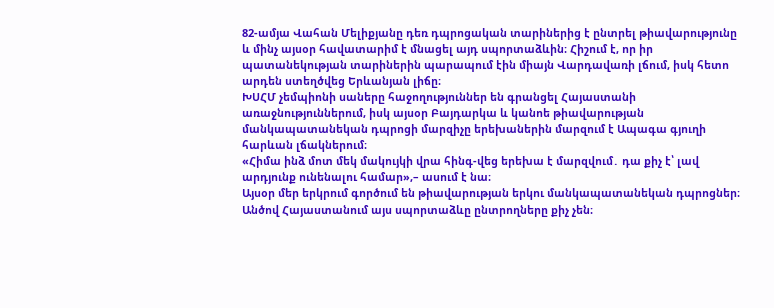82-ամյա Վահան Մելիքյանը դեռ դպրոցական տարիներից է ընտրել թիավարությունը և մինչ այսօր հավատարիմ է մնացել այդ սպորտաձևին։ Հիշում է, որ իր պատանեկության տարիներին պարապում էին միայն Վարդավառի լճում, իսկ հետո արդեն ստեղծվեց Երևանյան լիճը։
ԽՍՀՄ չեմպիոնի սաները հաջողություններ են գրանցել Հայաստանի առաջնություններում, իսկ այսօր Բայդարկա և կանոե թիավարության մանկապատանեկան դպրոցի մարզիչը երեխաներին մարզում է Ապագա գյուղի հարևան լճակներում։
«Հիմա ինձ մոտ մեկ մակույկի վրա հինգ-վեց երեխա է մարզվում․ դա քիչ է՝ լավ արդյունք ունենալու համար»,– ասում է նա։
Այսօր մեր երկրում գործում են թիավարության երկու մանկապատանեկան դպրոցներ։ Անծով Հայաստանում այս սպորտաձևը ընտրողները քիչ չեն։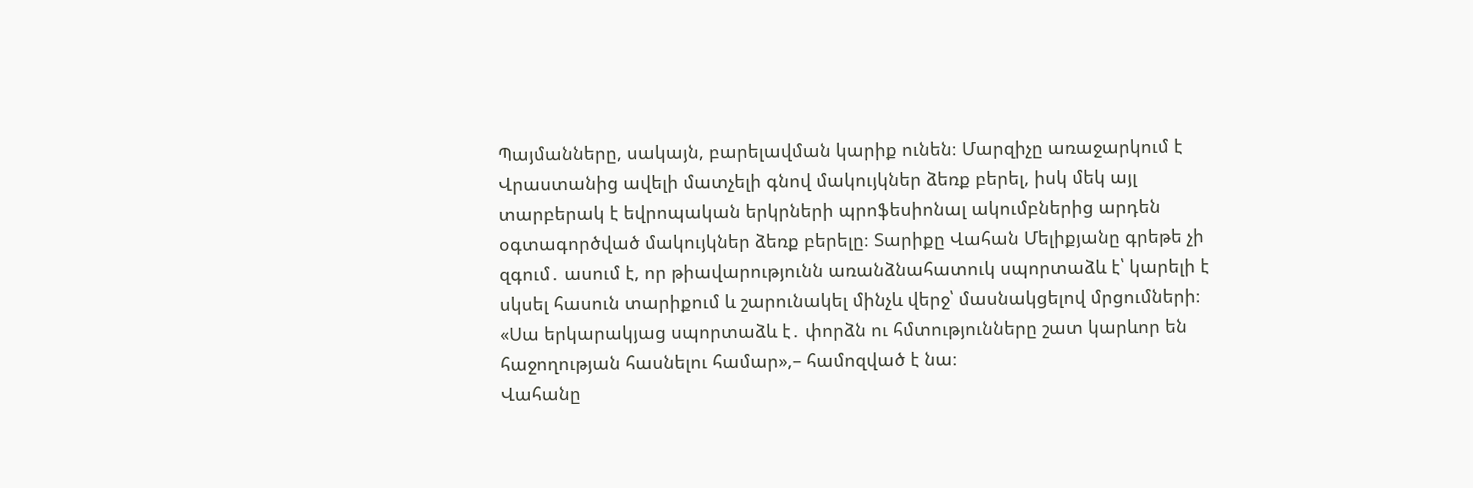Պայմանները, սակայն, բարելավման կարիք ունեն։ Մարզիչը առաջարկում է Վրաստանից ավելի մատչելի գնով մակույկներ ձեռք բերել, իսկ մեկ այլ տարբերակ է եվրոպական երկրների պրոֆեսիոնալ ակումբներից արդեն օգտագործված մակույկներ ձեռք բերելը։ Տարիքը Վահան Մելիքյանը գրեթե չի զգում․ ասում է, որ թիավարությունն առանձնահատուկ սպորտաձև է՝ կարելի է սկսել հասուն տարիքում և շարունակել մինչև վերջ՝ մասնակցելով մրցումների։
«Սա երկարակյաց սպորտաձև է․ փորձն ու հմտությունները շատ կարևոր են հաջողության հասնելու համար»,– համոզված է նա։
Վահանը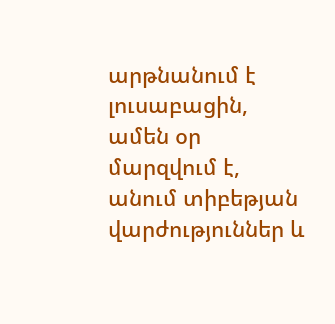արթնանում է լուսաբացին, ամեն օր մարզվում է, անում տիբեթյան վարժություններ և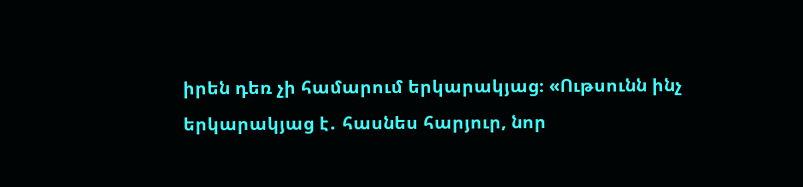իրեն դեռ չի համարում երկարակյաց։ «Ութսունն ինչ երկարակյաց է․ հասնես հարյուր, նոր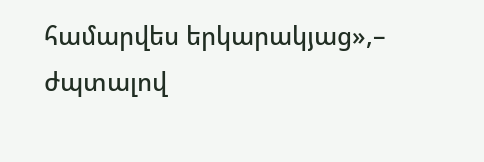համարվես երկարակյաց»,– ժպտալով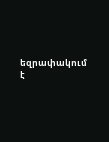եզրափակում է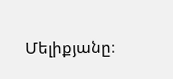Մելիքյանը։